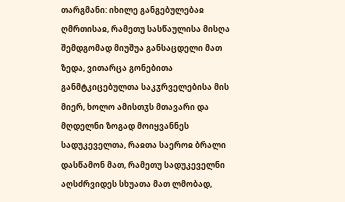თარგმანი: იხილე განგებულებაჲ ღმრთისაჲ, რამეთუ სასწაულისა მისღა შემდგომად მიუშუა განსაცდელი მათ ზედა, ვითარცა გონებითა განმტკიცებულთა საკჳრველებისა მის მიერ, ხოლო ამისთჳს მთავარი და მღდელნი ზოგად მოიყვანნეს სადუკეველთა, რაჲთა საეროჲ ბრალი დასწამონ მათ, რამეთუ სადუკეველნი აღსძრვიდეს სხუათა მათ ლმობად,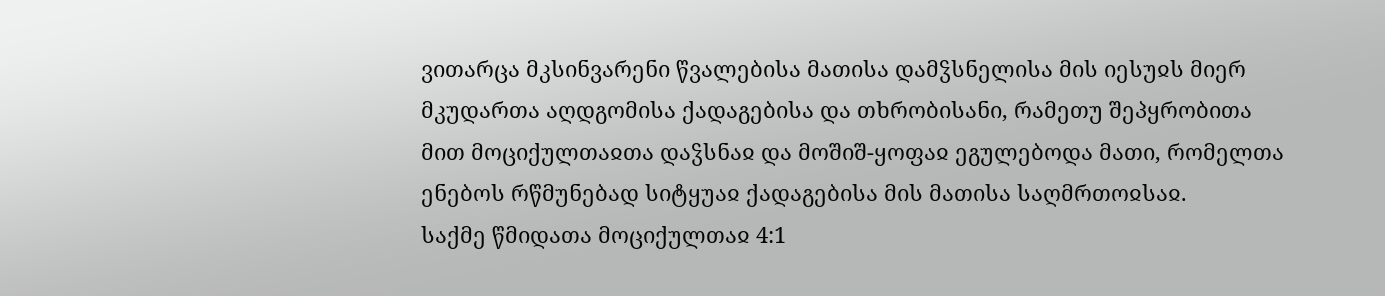ვითარცა მკსინვარენი წვალებისა მათისა დამჴსნელისა მის იესუჲს მიერ მკუდართა აღდგომისა ქადაგებისა და თხრობისანი, რამეთუ შეპყრობითა მით მოციქულთაჲთა დაჴსნაჲ და მოშიშ-ყოფაჲ ეგულებოდა მათი, რომელთა ენებოს რწმუნებად სიტყუაჲ ქადაგებისა მის მათისა საღმრთოჲსაჲ.
საქმე წმიდათა მოციქულთაჲ 4:1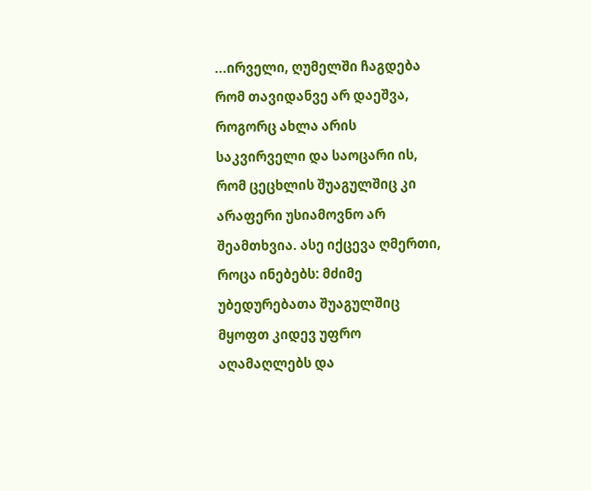...ირველი, ღუმელში ჩაგდება რომ თავიდანვე არ დაეშვა, როგორც ახლა არის საკვირველი და საოცარი ის, რომ ცეცხლის შუაგულშიც კი არაფერი უსიამოვნო არ შეამთხვია. ასე იქცევა ღმერთი, როცა ინებებს: მძიმე უბედურებათა შუაგულშიც მყოფთ კიდევ უფრო აღამაღლებს და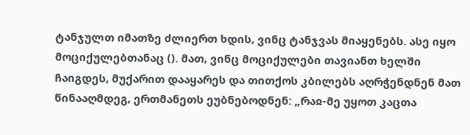ტანჯულთ იმათზე ძლიერთ ხდის, ვინც ტანჯვას მიაყენებს. ასე იყო მოციქულებთანაც (). მათ, ვინც მოციქულები თავიანთ ხელში ჩაიგდეს, მუქარით დააყარეს და თითქოს კბილებს აღრჭენდნენ მათ წინააღმდეგ, ერთმანეთს ეუბნებოდნენ: „რაჲ-მე უყოთ კაცთა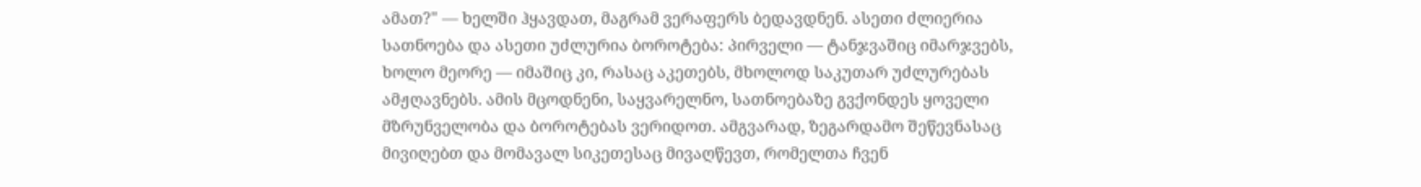ამათ?" — ხელში ჰყავდათ, მაგრამ ვერაფერს ბედავდნენ. ასეთი ძლიერია სათნოება და ასეთი უძლურია ბოროტება: პირველი — ტანჯვაშიც იმარჯვებს, ხოლო მეორე — იმაშიც კი, რასაც აკეთებს, მხოლოდ საკუთარ უძლურებას ამჟღავნებს. ამის მცოდნენი, საყვარელნო, სათნოებაზე გვქონდეს ყოველი მზრუნველობა და ბოროტებას ვერიდოთ. ამგვარად, ზეგარდამო შეწევნასაც მივიღებთ და მომავალ სიკეთესაც მივაღწევთ, რომელთა ჩვენ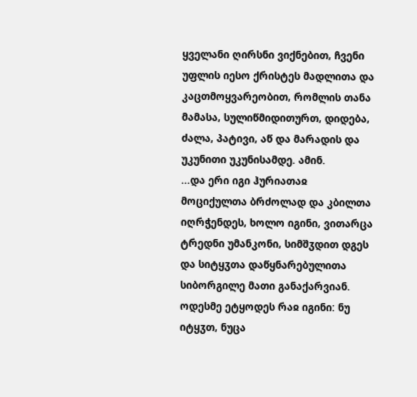ყველანი ღირსნი ვიქნებით, ჩვენი უფლის იესო ქრისტეს მადლითა და კაცთმოყვარეობით, რომლის თანა მამასა, სულიწმიდითურთ, დიდება, ძალა, პატივი, აწ და მარადის და უკუნითი უკუნისამდე. ამინ.
...და ერი იგი ჰურიათაჲ მოციქულთა ბრძოლად და კბილთა იღრჭენდეს, ხოლო იგინი, ვითარცა ტრედნი უმანკონი, სიმშჳდით დგეს და სიტყჳთა დაწყნარებულითა სიბორგილე მათი განაქარვიან. ოდესმე ეტყოდეს რაჲ იგინი: ნუ იტყჳთ, ნუცა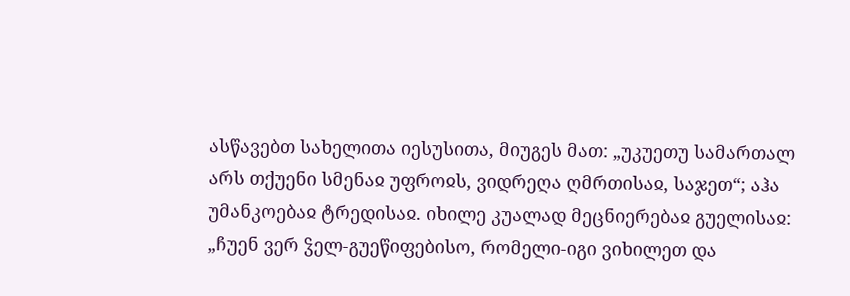ასწავებთ სახელითა იესუსითა, მიუგეს მათ: „უკუეთუ სამართალ არს თქუენი სმენაჲ უფროჲს, ვიდრეღა ღმრთისაჲ, საჯეთ“; აჰა უმანკოებაჲ ტრედისაჲ. იხილე კუალად მეცნიერებაჲ გუელისაჲ: „ჩუენ ვერ ჴელ-გუეწიფებისო, რომელი-იგი ვიხილეთ და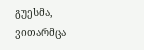გუესმა, ვითარმცა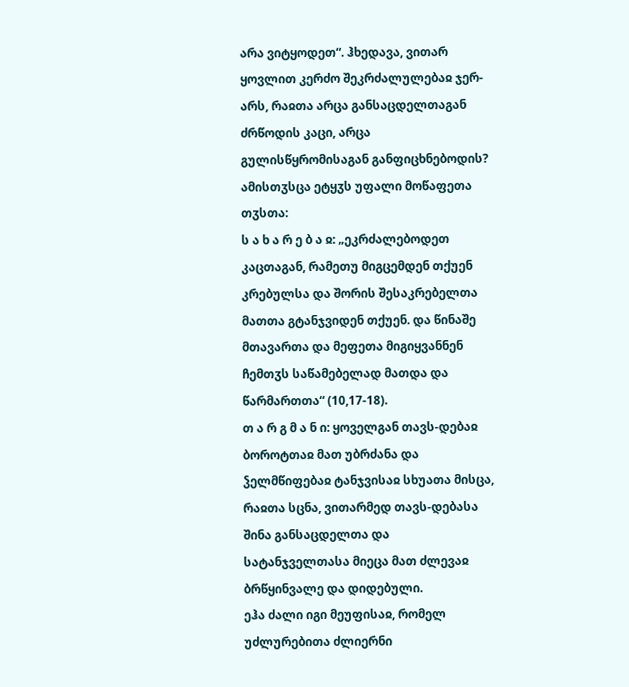არა ვიტყოდეთ“. ჰხედავა, ვითარ ყოვლით კერძო შეკრძალულებაჲ ჯერ-არს, რაჲთა არცა განსაცდელთაგან ძრწოდის კაცი, არცა გულისწყრომისაგან განფიცხნებოდის? ამისთჳსცა ეტყჳს უფალი მოწაფეთა თჳსთა:
ს ა ხ ა რ ე ბ ა ჲ: „ეკრძალებოდეთ კაცთაგან, რამეთუ მიგცემდენ თქუენ კრებულსა და შორის შესაკრებელთა მათთა გტანჯვიდენ თქუენ. და წინაშე მთავართა და მეფეთა მიგიყვანნენ ჩემთჳს საწამებელად მათდა და წარმართთა“ (10,17-18).
თ ა რ გ მ ა ნ ი: ყოველგან თავს-დებაჲ ბოროტთაჲ მათ უბრძანა და ჴელმწიფებაჲ ტანჯვისაჲ სხუათა მისცა, რაჲთა სცნა, ვითარმედ თავს-დებასა შინა განსაცდელთა და სატანჯველთასა მიეცა მათ ძლევაჲ ბრწყინვალე და დიდებული.
ეჰა ძალი იგი მეუფისაჲ, რომელ უძლურებითა ძლიერნი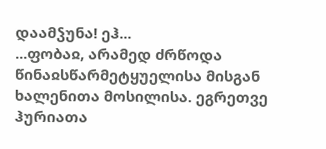დაამჴუნა! ეჰ...
...ფობაჲ, არამედ ძრწოდა წინაჲსწარმეტყუელისა მისგან ხალენითა მოსილისა. ეგრეთვე ჰურიათა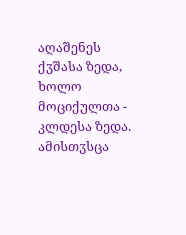აღაშენეს ქჳშასა ზედა, ხოლო მოციქულთა - კლდესა ზედა. ამისთჳსცა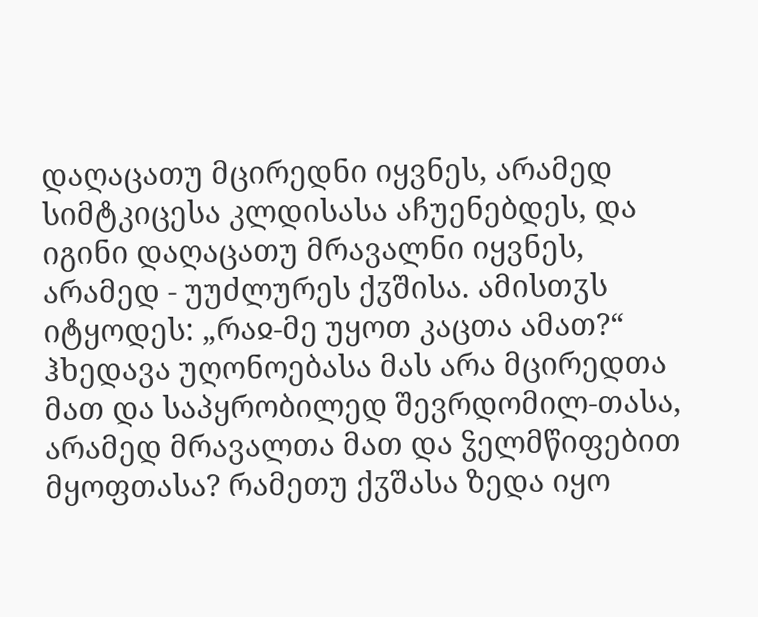დაღაცათუ მცირედნი იყვნეს, არამედ სიმტკიცესა კლდისასა აჩუენებდეს, და იგინი დაღაცათუ მრავალნი იყვნეს, არამედ - უუძლურეს ქჳშისა. ამისთჳს იტყოდეს: „რაჲ-მე უყოთ კაცთა ამათ?“ ჰხედავა უღონოებასა მას არა მცირედთა მათ და საპყრობილედ შევრდომილ-თასა, არამედ მრავალთა მათ და ჴელმწიფებით მყოფთასა? რამეთუ ქჳშასა ზედა იყო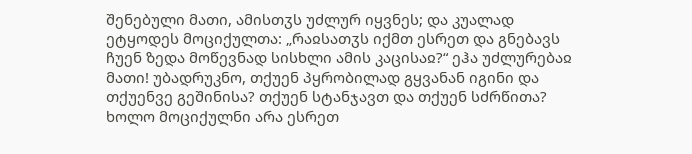შენებული მათი, ამისთჳს უძლურ იყვნეს; და კუალად ეტყოდეს მოციქულთა: „რაჲსათჳს იქმთ ესრეთ და გნებავს ჩუენ ზედა მოწევნად სისხლი ამის კაცისაჲ?“ ეჰა უძლურებაჲ მათი! უბადრუკნო, თქუენ პყრობილად გყვანან იგინი და თქუენვე გეშინისა? თქუენ სტანჯავთ და თქუენ სძრწითა?
ხოლო მოციქულნი არა ესრეთ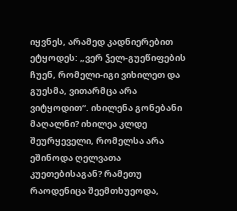იყვნეს, არამედ კადნიერებით ეტყოდეს: „ვერ ჴელ-გუეწიფების ჩუენ, რომელი-იგი ვიხილეთ და გუესმა, ვითარმცა არა ვიტყოდით“. იხილენა გონებანი მაღალნი? იხილეა კლდე შეურყეველი, რომელსა არა ეშინოდა ღელვათა კუეთებისაგან? რამეთუ რაოდენიცა შეემთხუეოდა,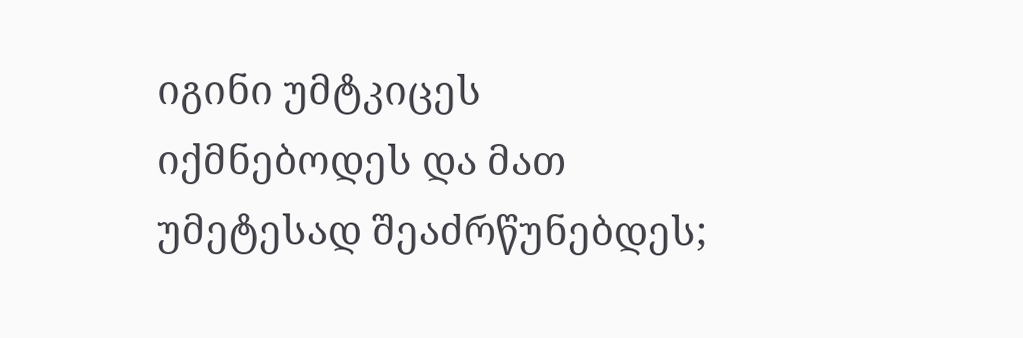იგინი უმტკიცეს იქმნებოდეს და მათ უმეტესად შეაძრწუნებდეს;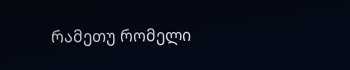რამეთუ რომელი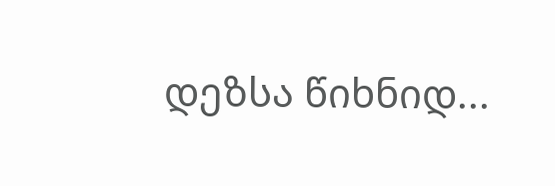დეზსა წიხნიდ...